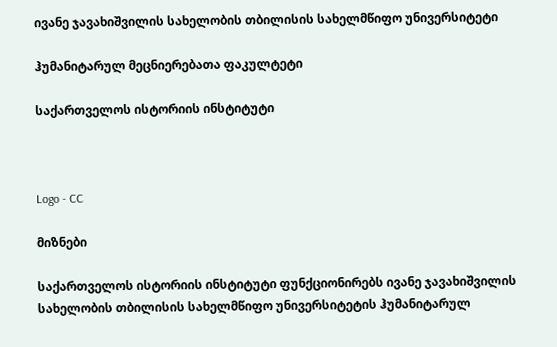ივანე ჯავახიშვილის სახელობის თბილისის სახელმწიფო უნივერსიტეტი

ჰუმანიტარულ მეცნიერებათა ფაკულტეტი

საქართველოს ისტორიის ინსტიტუტი



Logo - CC

მიზნები

საქართველოს ისტორიის ინსტიტუტი ფუნქციონირებს ივანე ჯავახიშვილის სახელობის თბილისის სახელმწიფო უნივერსიტეტის ჰუმანიტარულ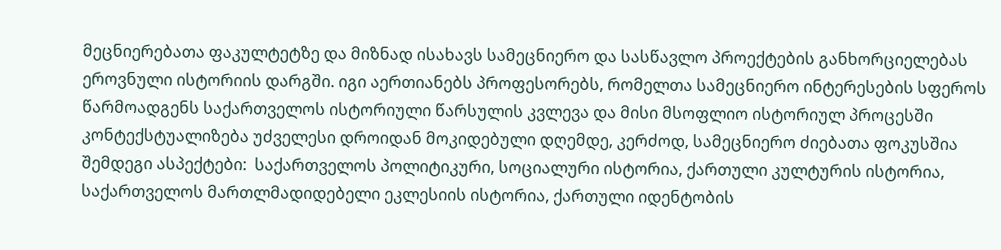მეცნიერებათა ფაკულტეტზე და მიზნად ისახავს სამეცნიერო და სასწავლო პროექტების განხორციელებას ეროვნული ისტორიის დარგში. იგი აერთიანებს პროფესორებს, რომელთა სამეცნიერო ინტერესების სფეროს წარმოადგენს საქართველოს ისტორიული წარსულის კვლევა და მისი მსოფლიო ისტორიულ პროცესში კონტექსტუალიზება უძველესი დროიდან მოკიდებული დღემდე, კერძოდ, სამეცნიერო ძიებათა ფოკუსშია შემდეგი ასპექტები:  საქართველოს პოლიტიკური, სოციალური ისტორია, ქართული კულტურის ისტორია, საქართველოს მართლმადიდებელი ეკლესიის ისტორია, ქართული იდენტობის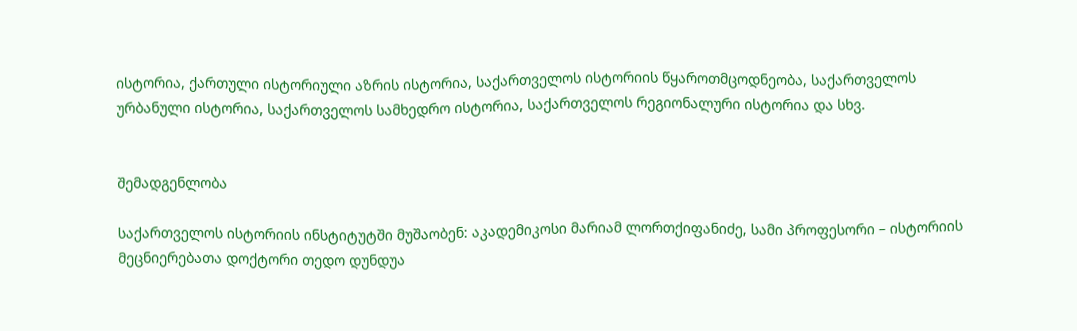ისტორია, ქართული ისტორიული აზრის ისტორია, საქართველოს ისტორიის წყაროთმცოდნეობა, საქართველოს ურბანული ისტორია, საქართველოს სამხედრო ისტორია, საქართველოს რეგიონალური ისტორია და სხვ.


შემადგენლობა

საქართველოს ისტორიის ინსტიტუტში მუშაობენ: აკადემიკოსი მარიამ ლორთქიფანიძე, სამი პროფესორი – ისტორიის მეცნიერებათა დოქტორი თედო დუნდუა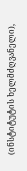(ინსტიტუტის ხელმძღვანელი),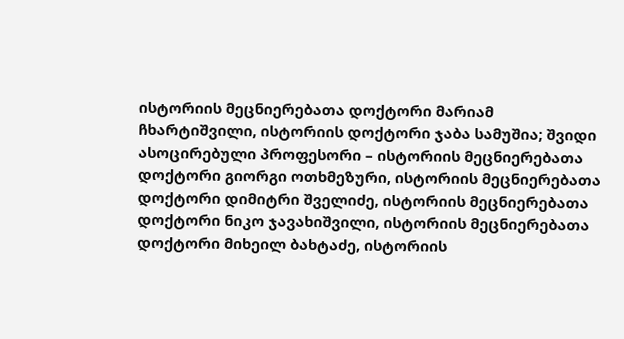ისტორიის მეცნიერებათა დოქტორი მარიამ ჩხარტიშვილი, ისტორიის დოქტორი ჯაბა სამუშია; შვიდი ასოცირებული პროფესორი – ისტორიის მეცნიერებათა დოქტორი გიორგი ოთხმეზური, ისტორიის მეცნიერებათა დოქტორი დიმიტრი შველიძე, ისტორიის მეცნიერებათა დოქტორი ნიკო ჯავახიშვილი, ისტორიის მეცნიერებათა დოქტორი მიხეილ ბახტაძე, ისტორიის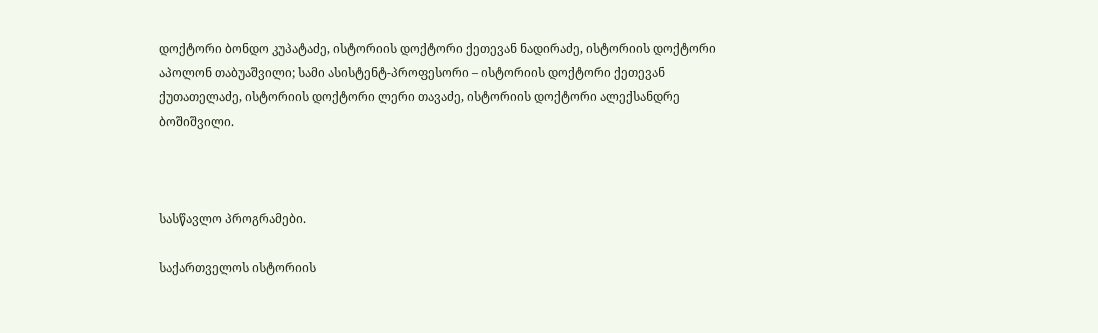დოქტორი ბონდო კუპატაძე, ისტორიის დოქტორი ქეთევან ნადირაძე, ისტორიის დოქტორი აპოლონ თაბუაშვილი; სამი ასისტენტ-პროფესორი – ისტორიის დოქტორი ქეთევან ქუთათელაძე, ისტორიის დოქტორი ლერი თავაძე, ისტორიის დოქტორი ალექსანდრე ბოშიშვილი.



სასწავლო პროგრამები.

საქართველოს ისტორიის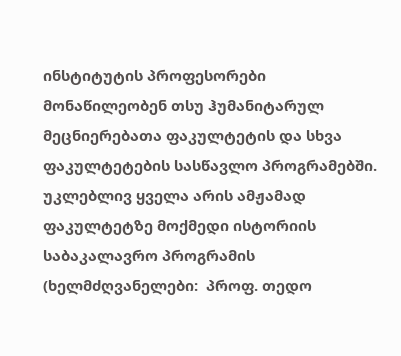ინსტიტუტის პროფესორები მონაწილეობენ თსუ ჰუმანიტარულ მეცნიერებათა ფაკულტეტის და სხვა ფაკულტეტების სასწავლო პროგრამებში. უკლებლივ ყველა არის ამჟამად ფაკულტეტზე მოქმედი ისტორიის საბაკალავრო პროგრამის (ხელმძღვანელები:  პროფ. თედო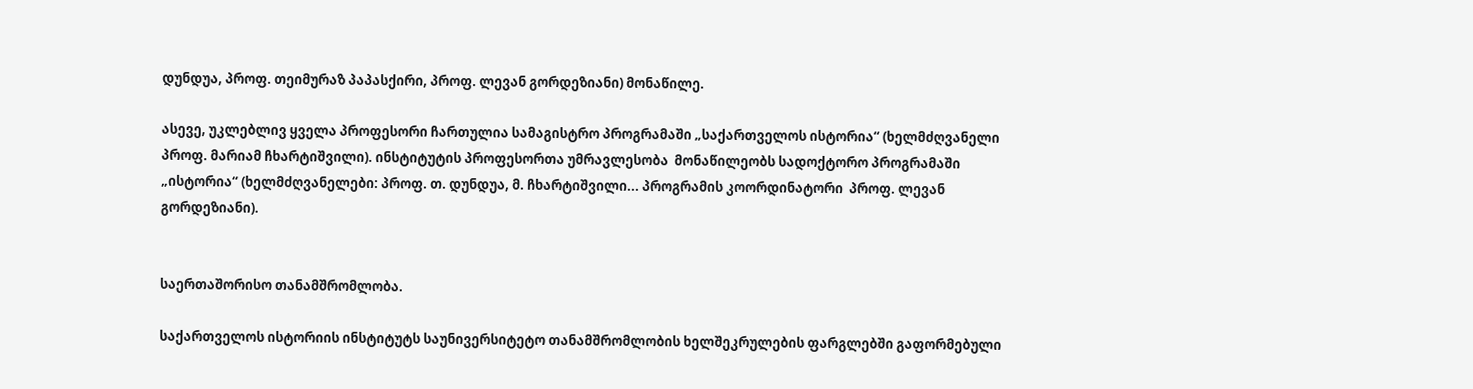დუნდუა, პროფ. თეიმურაზ პაპასქირი, პროფ. ლევან გორდეზიანი) მონაწილე.

ასევე, უკლებლივ ყველა პროფესორი ჩართულია სამაგისტრო პროგრამაში „საქართველოს ისტორია“ (ხელმძღვანელი პროფ. მარიამ ჩხარტიშვილი). ინსტიტუტის პროფესორთა უმრავლესობა  მონაწილეობს სადოქტორო პროგრამაში „ისტორია“ (ხელმძღვანელები: პროფ. თ. დუნდუა, მ. ჩხარტიშვილი... პროგრამის კოორდინატორი  პროფ. ლევან გორდეზიანი).


საერთაშორისო თანამშრომლობა.

საქართველოს ისტორიის ინსტიტუტს საუნივერსიტეტო თანამშრომლობის ხელშეკრულების ფარგლებში გაფორმებული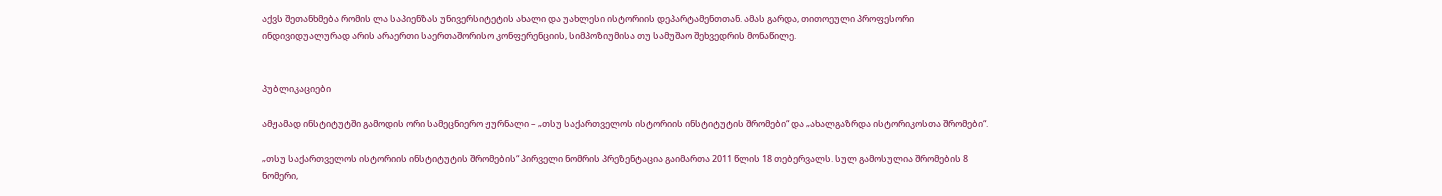აქვს შეთანხმება რომის ლა საპიენზას უნივერსიტეტის ახალი და უახლესი ისტორიის დეპარტამენთთან. ამას გარდა, თითოეული პროფესორი ინდივიდუალურად არის არაერთი საერთაშორისო კონფერენციის, სიმპოზიუმისა თუ სამუშაო შეხვედრის მონაწილე.


პუბლიკაციები

ამჟამად ინსტიტუტში გამოდის ორი სამეცნიერო ჟურნალი – „თსუ საქართველოს ისტორიის ინსტიტუტის შრომები“ და „ახალგაზრდა ისტორიკოსთა შრომები“.

„თსუ საქართველოს ისტორიის ინსტიტუტის შრომების“ პირველი ნომრის პრეზენტაცია გაიმართა 2011 წლის 18 თებერვალს. სულ გამოსულია შრომების 8 ნომერი,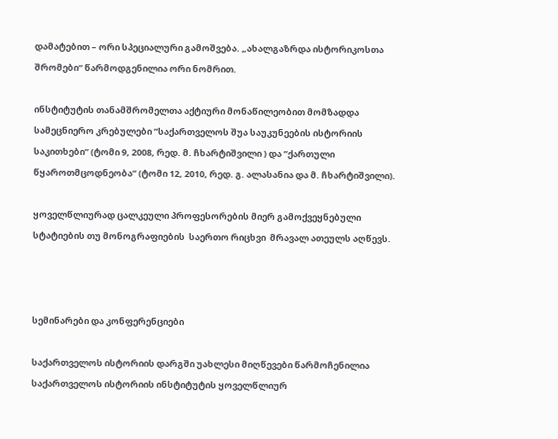დამატებით – ორი სპეციალური გამოშვება. „ახალგაზრდა ისტორიკოსთა შრომები“ წარმოდგენილია ორი ნომრით.

ინსტიტუტის თანამშრომელთა აქტიური მონაწილეობით მომზადდა სამეცნიერო კრებულები ”საქართველოს შუა საუკუნეების ისტორიის საკითხები” (ტომი 9, 2008, რედ. მ. ჩხარტიშვილი ) და ”ქართული წყაროთმცოდნეობა” (ტომი 12, 2010, რედ. გ. ალასანია და მ. ჩხარტიშვილი).

ყოველწლიურად ცალკეული პროფესორების მიერ გამოქვეყნებული სტატიების თუ მონოგრაფიების  საერთო რიცხვი  მრავალ ათეულს აღწევს.



სემინარები და კონფერენციები

საქართველოს ისტორიის დარგში უახლესი მიღწევები წარმოჩენილია საქართველოს ისტორიის ინსტიტუტის ყოველწლიურ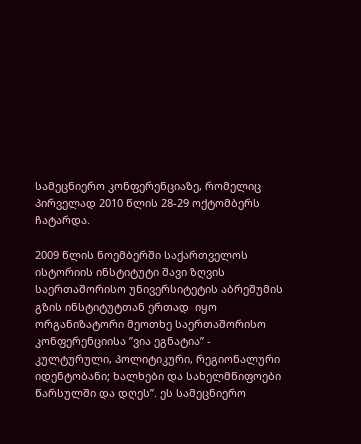სამეცნიერო კონფერენციაზე, რომელიც პირველად 2010 წლის 28-29 ოქტომბერს ჩატარდა.

2009 წლის ნოემბერში საქართველოს ისტორიის ინსტიტუტი შავი ზღვის საერთაშორისო უნივერსიტეტის აბრეშუმის გზის ინსტიტუტთან ერთად  იყო ორგანიზატორი მეოთხე საერთაშორისო  კონფერენციისა ”ვია ეგნატია” - კულტურული, პოლიტიკური, რეგიონალური იდენტობანი; ხალხები და სახელმწიფოები წარსულში და დღეს”. ეს სამეცნიერო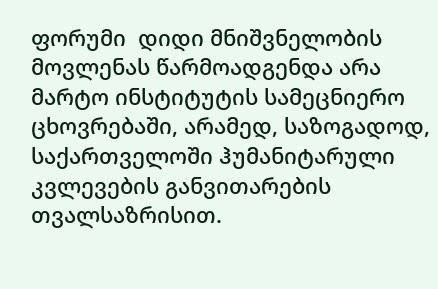ფორუმი  დიდი მნიშვნელობის მოვლენას წარმოადგენდა არა მარტო ინსტიტუტის სამეცნიერო ცხოვრებაში, არამედ, საზოგადოდ, საქართველოში ჰუმანიტარული კვლევების განვითარების თვალსაზრისით.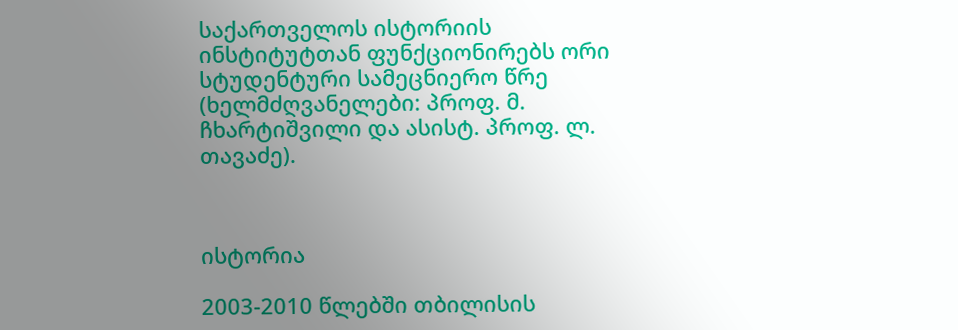საქართველოს ისტორიის ინსტიტუტთან ფუნქციონირებს ორი სტუდენტური სამეცნიერო წრე (ხელმძღვანელები: პროფ. მ. ჩხარტიშვილი და ასისტ. პროფ. ლ. თავაძე).



ისტორია

2003-2010 წლებში თბილისის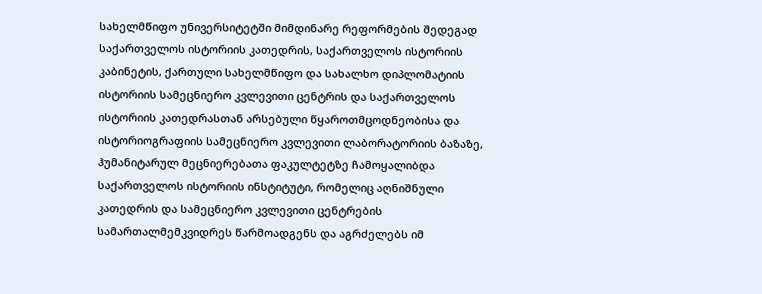სახელმწიფო უნივერსიტეტში მიმდინარე რეფორმების შედეგად საქართველოს ისტორიის კათედრის, საქართველოს ისტორიის კაბინეტის, ქართული სახელმწიფო და სახალხო დიპლომატიის ისტორიის სამეცნიერო კვლევითი ცენტრის და საქართველოს ისტორიის კათედრასთან არსებული წყაროთმცოდნეობისა და ისტორიოგრაფიის სამეცნიერო კვლევითი ლაბორატორიის ბაზაზე, ჰუმანიტარულ მეცნიერებათა ფაკულტეტზე ჩამოყალიბდა საქართველოს ისტორიის ინსტიტუტი, რომელიც აღნიშნული კათედრის და სამეცნიერო კვლევითი ცენტრების სამართალმემკვიდრეს წარმოადგენს და აგრძელებს იმ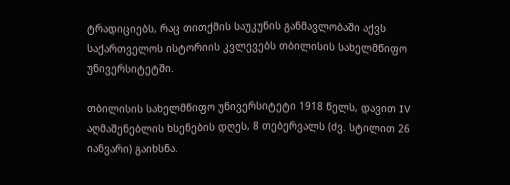ტრადიციებს, რაც თითქმის საუკუნის განმავლობაში აქვს საქართველოს ისტორიის კვლევებს თბილისის სახელმწიფო უნივერსიტეტში.

თბილისის სახელმწიფო უნივერსიტეტი 1918 წელს, დავით IV აღმაშენებლის ხსენების დღეს, 8 თებერვალს (ძვ. სტილით 26 იანვარი) გაიხსნა.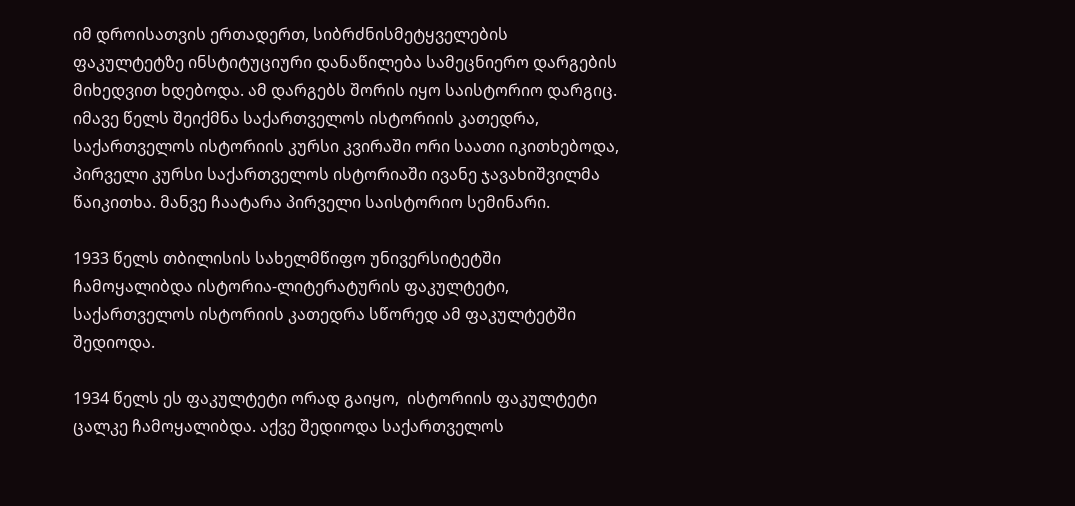იმ დროისათვის ერთადერთ, სიბრძნისმეტყველების ფაკულტეტზე ინსტიტუციური დანაწილება სამეცნიერო დარგების მიხედვით ხდებოდა. ამ დარგებს შორის იყო საისტორიო დარგიც. იმავე წელს შეიქმნა საქართველოს ისტორიის კათედრა, საქართველოს ისტორიის კურსი კვირაში ორი საათი იკითხებოდა, პირველი კურსი საქართველოს ისტორიაში ივანე ჯავახიშვილმა წაიკითხა. მანვე ჩაატარა პირველი საისტორიო სემინარი.

1933 წელს თბილისის სახელმწიფო უნივერსიტეტში ჩამოყალიბდა ისტორია-ლიტერატურის ფაკულტეტი, საქართველოს ისტორიის კათედრა სწორედ ამ ფაკულტეტში შედიოდა.

1934 წელს ეს ფაკულტეტი ორად გაიყო,  ისტორიის ფაკულტეტი ცალკე ჩამოყალიბდა. აქვე შედიოდა საქართველოს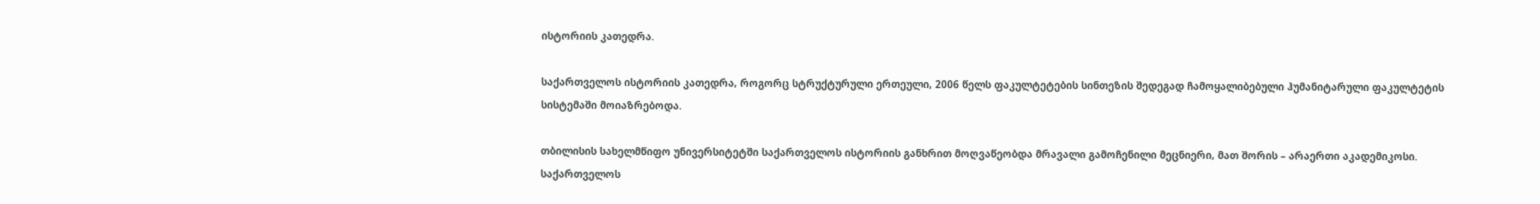ისტორიის კათედრა.

საქართველოს ისტორიის კათედრა, როგორც სტრუქტურული ერთეული, 2006 წელს ფაკულტეტების სინთეზის შედეგად ჩამოყალიბებული ჰუმანიტარული ფაკულტეტის სისტემაში მოიაზრებოდა.

თბილისის სახელმწიფო უნივერსიტეტში საქართველოს ისტორიის განხრით მოღვაწეობდა მრავალი გამოჩენილი მეცნიერი, მათ შორის – არაერთი აკადემიკოსი. საქართველოს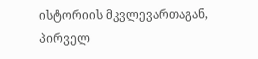ისტორიის მკვლევართაგან, პირველ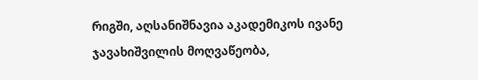რიგში, აღსანიშნავია აკადემიკოს ივანე ჯავახიშვილის მოღვაწეობა,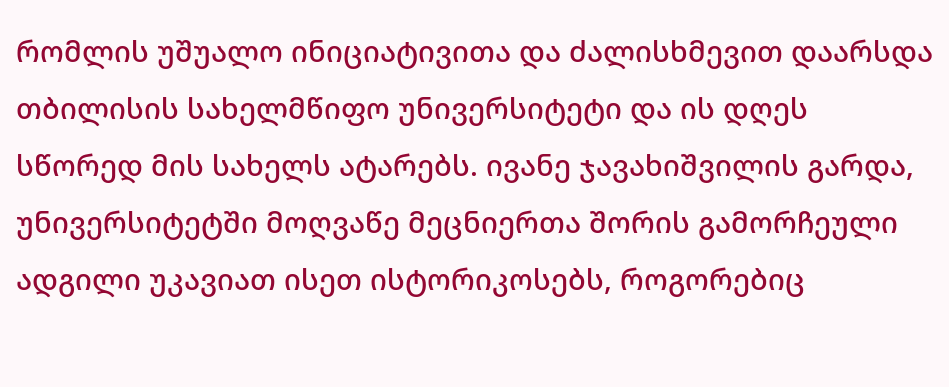რომლის უშუალო ინიციატივითა და ძალისხმევით დაარსდა თბილისის სახელმწიფო უნივერსიტეტი და ის დღეს სწორედ მის სახელს ატარებს. ივანე ჯავახიშვილის გარდა, უნივერსიტეტში მოღვაწე მეცნიერთა შორის გამორჩეული ადგილი უკავიათ ისეთ ისტორიკოსებს, როგორებიც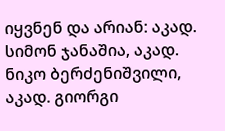იყვნენ და არიან: აკად. სიმონ ჯანაშია, აკად. ნიკო ბერძენიშვილი, აკად. გიორგი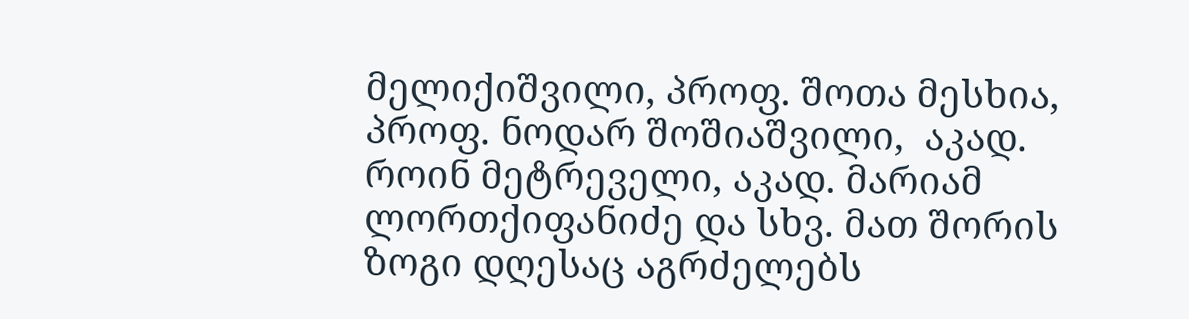მელიქიშვილი, პროფ. შოთა მესხია, პროფ. ნოდარ შოშიაშვილი,  აკად. როინ მეტრეველი, აკად. მარიამ ლორთქიფანიძე და სხვ. მათ შორის ზოგი დღესაც აგრძელებს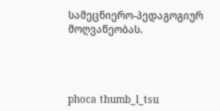სამეცნიერო-პედაგოგიურ მოღვაწეობას.




phoca thumb_l_tsu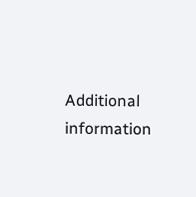Additional information